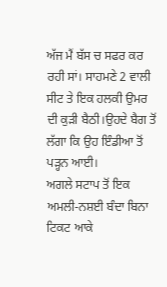ਅੱਜ ਮੈਂ ਬੱਸ ਚ ਸਫਰ ਕਰ ਰਹੀ ਸਾਂ। ਸਾਹਮਣੇ 2 ਵਾਲੀ ਸੀਟ ਤੇ ਇਕ ਹਲਕੀ ਉਮਰ ਦੀ ਕੁੜੀ ਬੈਠੀ।ਉਹਦੇ ਬੈਗ ਤੋਂ ਲੱਗਾ ਕਿ ਉਹ ਇੰਡੀਆ ਤੋਂ ਪੜ੍ਹਨ ਆਈ।
ਅਗਲੇ ਸਟਾਪ ਤੋਂ ਇਕ ਅਮਲੀ-ਨਸ਼ਈ ਬੰਦਾ ਬਿਨਾ ਟਿਕਟ ਆਕੇ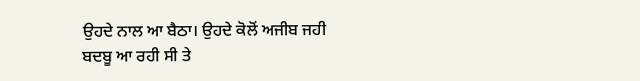ਉਹਦੇ ਨਾਲ ਆ ਬੈਠਾ। ਉਹਦੇ ਕੋਲੋਂ ਅਜੀਬ ਜਹੀ ਬਦਬੂ ਆ ਰਹੀ ਸੀ ਤੇ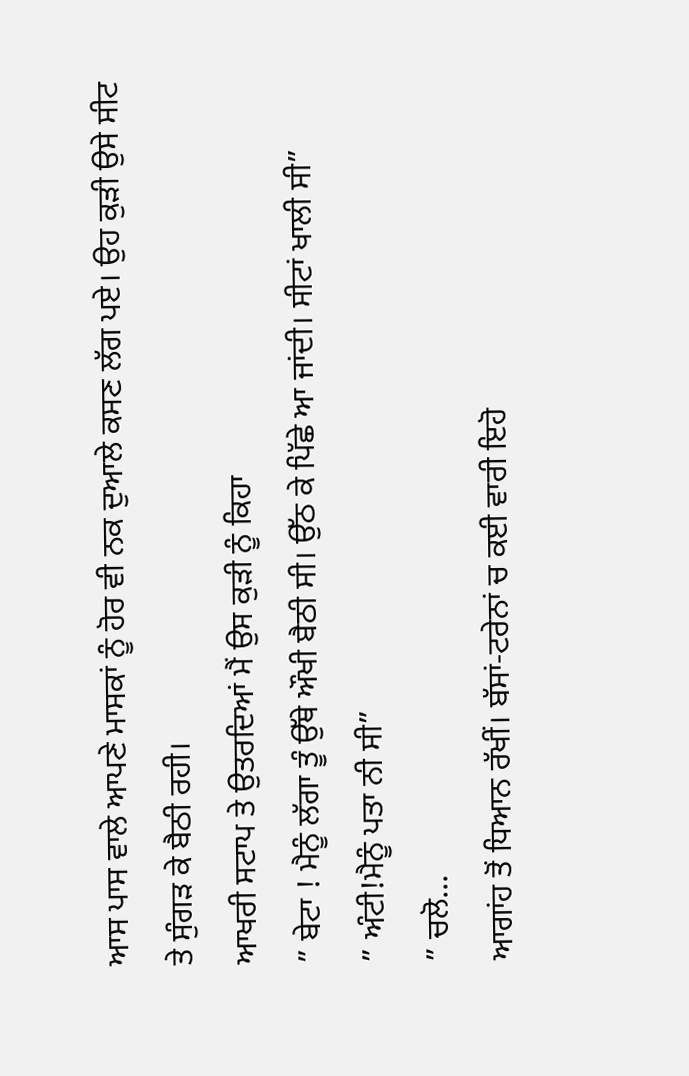ਆਸ ਪਾਸ ਵਾਲੇ ਆਪਣੇ ਮਾਸਕਾਂ ਨੂੰ ਹੋਰ ਵੀ ਨਕ ਦੁਆਲੇ ਕਸਣ ਲੱਗ ਪਏ। ਉਹ ਕੁੜੀ ਉਸੇ ਸੀਟ ਤੇ ਸੁੰਗੜ ਕੇ ਬੈਠੀ ਰਹੀ।
ਆਖਰੀ ਸਟਾਪ ਤੇ ਉਤਰਦਿਆਂ ਮੈਂ ਉਸ ਕੁੜੀ ਨੂੰ ਕਿਹਾ
” ਬੇਟਾ ! ਮੈਨੂੰ ਲੱਗਾ ਤੂੰ ਉੱਥੇ ਔਖੀ ਬੈਠੀ ਸੀ। ਉੱਠ ਕੇ ਪਿੱਛੇ ਆ ਜਾਂਦੀ। ਸੀਟਾਂ ਖਾਲੀ ਸੀ”
” ਅੰਟੀ!ਮੈਨੂੰ ਪਤਾ ਨੀ ਸੀ”
” ਚਲੋ...
ਆਗਾਂਹ ਤੋਂ ਧਿਆਨ ਰੱਖੀਂ। ਬੱਸਾਂ-ਟਰੇਨਾਂ ਚ ਕਈ ਵਾਰੀ ਇਹੋ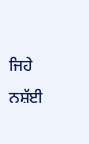ਜਿਹੇ ਨਸ਼ੱਈ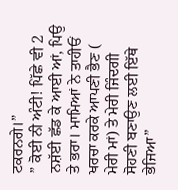ਟਕਰਨਗੇ।”
” ਕੋਈ ਨੀ ਅੰਟੀ! ਪਿੱਛੇ ਵੀ 2 ਨਸ਼ੱਈ ਛੱਡ ਕੇ ਆਈ ਆਂ, ਪਿਉ ਤੇ ਭਰਾ। ਮਾਮਿਆਂ ਨੇ ਤਾਹੀਓਂ ਖਰਚਾ ਕਰਕੇ ਆਪਣੀ ਭੈਣ ( ਮੇਰੀ ਮਾਂ) ਤੇ ਮੇਰੀ ਜਿੰਦਗੀ ਸੋਹਣੀ ਬਣਾਉਣ ਲਈ ਇੱਥੇ ਭੇਜਿਆ”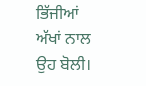ਭਿੱਜੀਆਂ ਅੱਖਾਂ ਨਾਲ ਉਹ ਬੋਲੀ।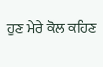ਹੁਣ ਮੇਰੇ ਕੋਲ ਕਹਿਣ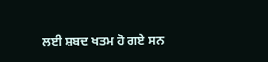ਲਈ ਸ਼ਬਦ ਖਤਮ ਹੋ ਗਏ ਸਨ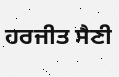ਹਰਜੀਤ ਸੈਣੀ